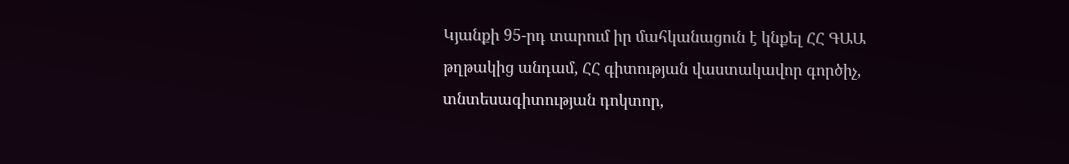Կյանքի 95-րդ տարում իր մահկանացուն է կնքել ՀՀ ԳԱԱ թղթակից անդամ, ՀՀ գիտության վաստակավոր գործիչ, տնտեսագիտության դոկտոր,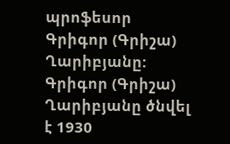պրոֆեսոր Գրիգոր (Գրիշա) Ղարիբյանը:
Գրիգոր (Գրիշա) Ղարիբյանը ծնվել է 1930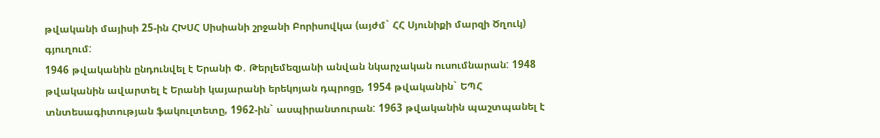թվականի մայիսի 25-ին ՀԽՍՀ Սիսիանի շրջանի Բորիսովկա (այժմ` ՀՀ Սյունիքի մարզի Ծղուկ) գյուղում:
1946 թվականին ընդունվել է Երանի Փ. Թերլեմեզյանի անվան նկարչական ուսումնարան: 1948 թվականին ավարտել է Երանի կայարանի երեկոյան դպրոցը, 1954 թվականին` ԵՊՀ տնտեսագիտության ֆակուլտետը, 1962-ին` ասպիրանտուրան: 1963 թվականին պաշտպանել է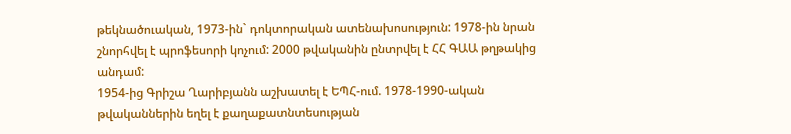թեկնածուական, 1973-ին` դոկտորական ատենախոսություն: 1978-ին նրան շնորհվել է պրոֆեսորի կոչում: 2000 թվականին ընտրվել է ՀՀ ԳԱԱ թղթակից անդամ:
1954-ից Գրիշա Ղարիբյանն աշխատել է ԵՊՀ-ում. 1978-1990-ական թվականներին եղել է քաղաքատնտեսության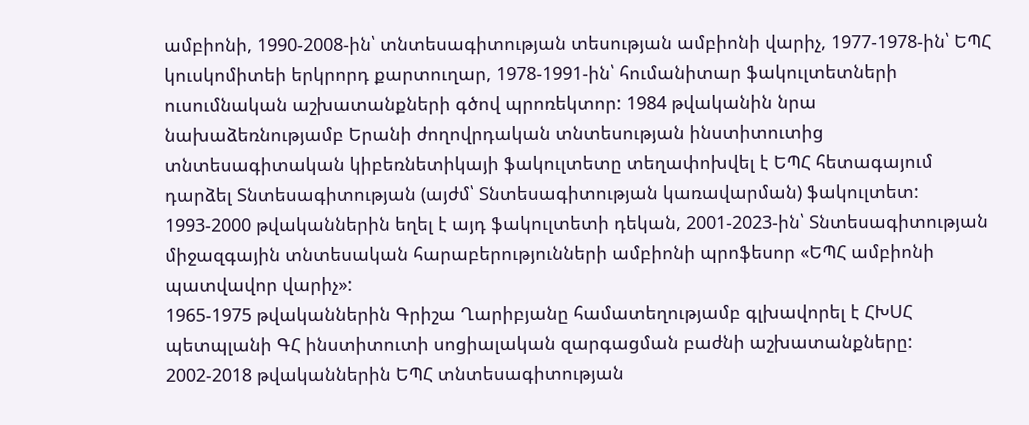ամբիոնի, 1990-2008-ին՝ տնտեսագիտության տեսության ամբիոնի վարիչ, 1977-1978-ին՝ ԵՊՀ կուսկոմիտեի երկրորդ քարտուղար, 1978-1991-ին՝ հումանիտար ֆակուլտետների ուսումնական աշխատանքների գծով պրոռեկտոր: 1984 թվականին նրա նախաձեռնությամբ Երանի ժողովրդական տնտեսության ինստիտուտից տնտեսագիտական կիբեռնետիկայի ֆակուլտետը տեղափոխվել է ԵՊՀ հետագայում դարձել Տնտեսագիտության (այժմ՝ Տնտեսագիտության կառավարման) ֆակուլտետ: 1993-2000 թվականներին եղել է այդ ֆակուլտետի դեկան, 2001-2023-ին՝ Տնտեսագիտության միջազգային տնտեսական հարաբերությունների ամբիոնի պրոֆեսոր «ԵՊՀ ամբիոնի պատվավոր վարիչ»:
1965-1975 թվականներին Գրիշա Ղարիբյանը համատեղությամբ գլխավորել է ՀԽՍՀ պետպլանի ԳՀ ինստիտուտի սոցիալական զարգացման բաժնի աշխատանքները:
2002-2018 թվականներին ԵՊՀ տնտեսագիտության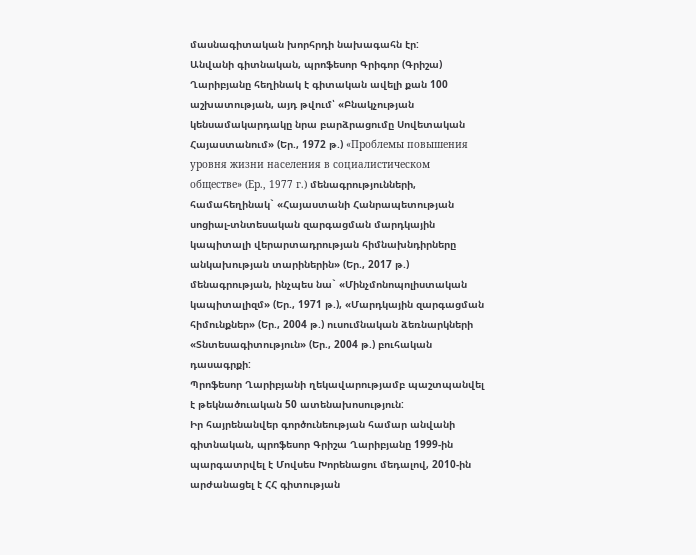մասնագիտական խորհրդի նախագահն էր:
Անվանի գիտնական, պրոֆեսոր Գրիգոր (Գրիշա) Ղարիբյանը հեղինակ է գիտական ավելի քան 100 աշխատության, այդ թվում՝ «Բնակչության կենսամակարդակը նրա բարձրացումը Սովետական Հայաստանում» (Եր., 1972 թ.) «Проблемы повышения уровня жизни населения в социалистическом обществе» (Ер., 1977 г.) մենագրությունների, համահեղինակ` «Հայաստանի Հանրապետության սոցիալ-տնտեսական զարգացման մարդկային կապիտալի վերարտադրության հիմնախնդիրները անկախության տարիներին» (Եր., 2017 թ.) մենագրության, ինչպես նա` «Մինչմոնոպոլիստական կապիտալիզմ» (Եր., 1971 թ.), «Մարդկային զարգացման հիմունքներ» (Եր., 2004 թ.) ուսումնական ձեռնարկների «Տնտեսագիտություն» (Եր., 2004 թ.) բուհական դասագրքի:
Պրոֆեսոր Ղարիբյանի ղեկավարությամբ պաշտպանվել է թեկնածուական 50 ատենախոսություն:
Իր հայրենանվեր գործունեության համար անվանի գիտնական, պրոֆեսոր Գրիշա Ղարիբյանը 1999-ին պարգատրվել է Մովսես Խորենացու մեդալով, 2010-ին արժանացել է ՀՀ գիտության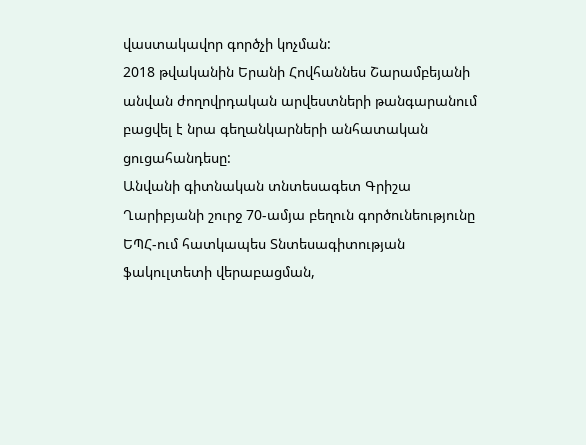վաստակավոր գործչի կոչման:
2018 թվականին Երանի Հովհաննես Շարամբեյանի անվան ժողովրդական արվեստների թանգարանում բացվել է նրա գեղանկարների անհատական ցուցահանդեսը:
Անվանի գիտնական տնտեսագետ Գրիշա Ղարիբյանի շուրջ 70-ամյա բեղուն գործունեությունը ԵՊՀ-ում հատկապես Տնտեսագիտության ֆակուլտետի վերաբացման,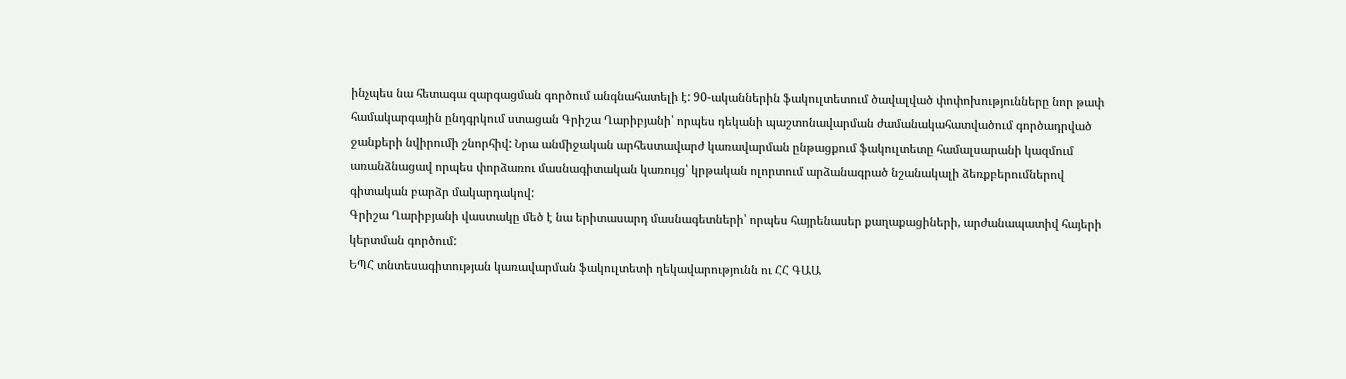ինչպես նա հետագա զարգացման գործում անգնահատելի է: 90-ականներին ֆակուլտետում ծավալված փոփոխությունները նոր թափ համակարգային ընդգրկում ստացան Գրիշա Ղարիբյանի՝ որպես դեկանի պաշտոնավարման ժամանակահատվածում գործադրված ջանքերի նվիրումի շնորհիվ: Նրա անմիջական արհեստավարժ կառավարման ընթացքում ֆակուլտետը համալսարանի կազմում առանձնացավ որպես փորձառու մասնագիտական կառույց՝ կրթական ոլորտում արձանագրած նշանակալի ձեռքբերումներով գիտական բարձր մակարդակով:
Գրիշա Ղարիբյանի վաստակը մեծ է նա երիտասարդ մասնագետների՝ որպես հայրենասեր քաղաքացիների, արժանապատիվ հայերի կերտման գործում:
ԵՊՀ տնտեսագիտության կառավարման ֆակուլտետի ղեկավարությունն ու ՀՀ ԳԱԱ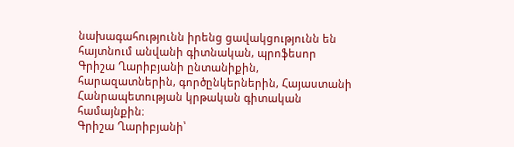նախագահությունն իրենց ցավակցությունն են հայտնում անվանի գիտնական, պրոֆեսոր Գրիշա Ղարիբյանի ընտանիքին, հարազատներին, գործընկերներին, Հայաստանի Հանրապետության կրթական գիտական համայնքին։
Գրիշա Ղարիբյանի՝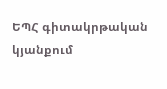ԵՊՀ գիտակրթական կյանքում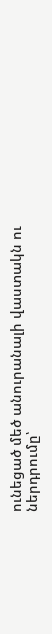ունեցած մեծ անուրանալի վաստակն ու ներդրումը՝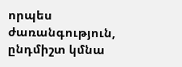որպես ժառանգություն, ընդմիշտ կմնա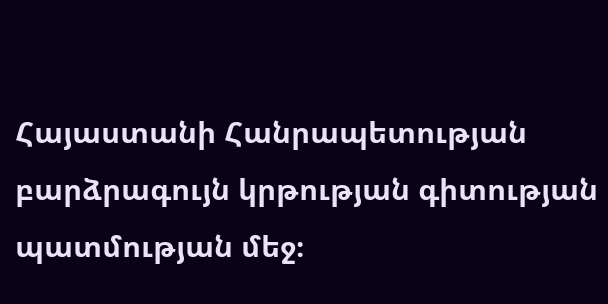Հայաստանի Հանրապետության բարձրագույն կրթության գիտության պատմության մեջ։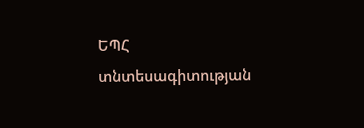ԵՊՀ տնտեսագիտության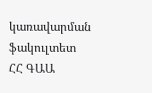կառավարման ֆակուլտետ
ՀՀ ԳԱԱ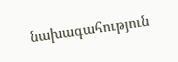նախագահություն